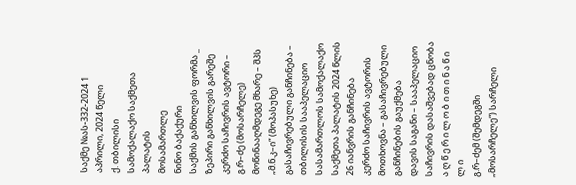საქმე №ას-332-2024 1 აპრილი, 2024 წელი
ქ. თბილისი
სამოქალაქო საქმეთა პალატის
მოსამართლე
ნინო ბაქაქური
საქმის განხილვის ფორმა _ ზეპირი განხილვის გარეშე
კერძო საჩივრის ავტორი – გ.რ–ძე (მოსარჩელე)
მოწინააღმდეგე მხარე – შპს „მ.ნ.კ–ი“ (მოპასუხე)
გასაჩივრებული განჩინება – თბილისის სააპელაციო სასამართლოს სამოქალაქო საქმეთა პალატის 2024 წლის 26 იანვრის განჩინება
კერძო საჩივრის ავტორის მოთხოვნა – გასაჩივრებული განჩინების გაუქმება
დავის საგანი – სააპელაციო საჩივრის დასაშვებად ცნობა
ა ღ წ ე რ ი ლ ო ბ ი თ ი ნ ა წ ი ლ ი
გ.რ–ძემ (შემდეგში „მოსარჩელე“) სარჩელი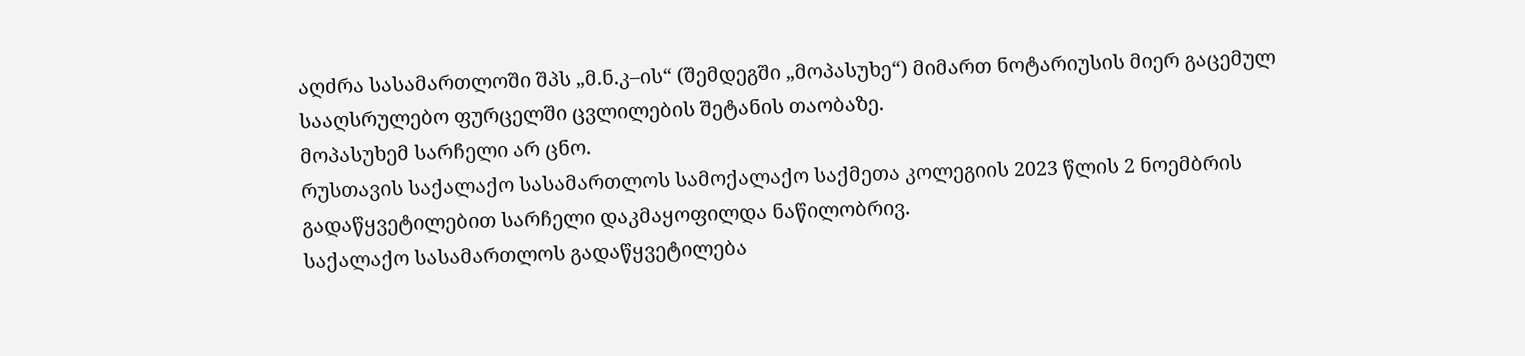აღძრა სასამართლოში შპს „მ.ნ.კ–ის“ (შემდეგში „მოპასუხე“) მიმართ ნოტარიუსის მიერ გაცემულ სააღსრულებო ფურცელში ცვლილების შეტანის თაობაზე.
მოპასუხემ სარჩელი არ ცნო.
რუსთავის საქალაქო სასამართლოს სამოქალაქო საქმეთა კოლეგიის 2023 წლის 2 ნოემბრის გადაწყვეტილებით სარჩელი დაკმაყოფილდა ნაწილობრივ.
საქალაქო სასამართლოს გადაწყვეტილება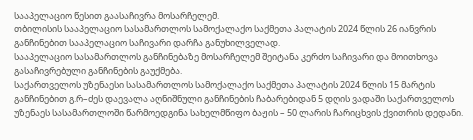სააპელაციო წესით გაასაჩივრა მოსარჩელემ.
თბილისის სააპელაციო სასამართლოს სამოქალაქო საქმეთა პალატის 2024 წლის 26 იანვრის განჩინებით სააპელაციო საჩივარი დარჩა განუხილველად.
სააპელაციო სასამართლოს განჩინებაზე მოსარჩელემ შეიტანა კერძო საჩივარი და მოითხოვა გასაჩივრებული განჩინების გაუქმება.
საქართველოს უზენაესი სასამართლოს სამოქალაქო საქმეთა პალატის 2024 წლის 15 მარტის განჩინებით გ.რ–ძეს დაევალა აღნიშნული განჩინების ჩაბარებიდან 5 დღის ვადაში საქართველოს უზენაეს სასამართლოში წარმოედგინა სახელმწიფო ბაჟის – 50 ლარის ჩარიცხვის ქვითრის დედანი.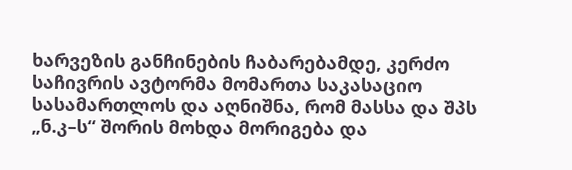ხარვეზის განჩინების ჩაბარებამდე, კერძო საჩივრის ავტორმა მომართა საკასაციო სასამართლოს და აღნიშნა, რომ მასსა და შპს „ნ.კ–ს“ შორის მოხდა მორიგება და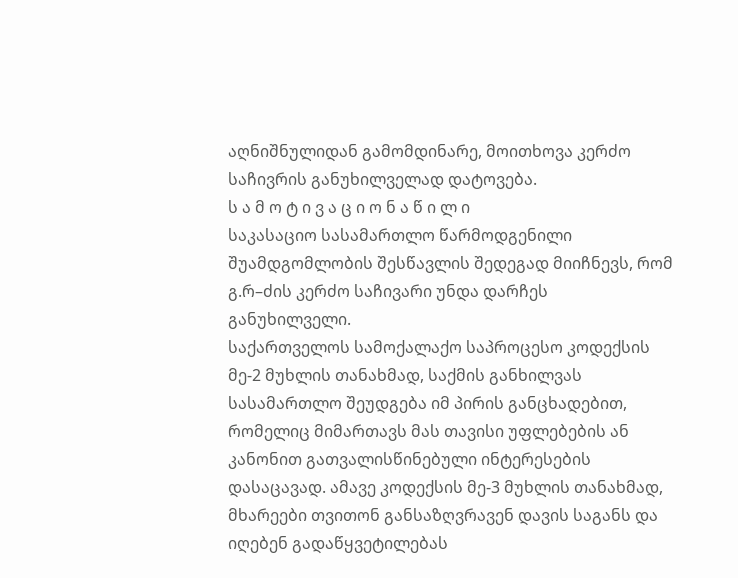აღნიშნულიდან გამომდინარე, მოითხოვა კერძო საჩივრის განუხილველად დატოვება.
ს ა მ ო ტ ი ვ ა ც ი ო ნ ა წ ი ლ ი
საკასაციო სასამართლო წარმოდგენილი შუამდგომლობის შესწავლის შედეგად მიიჩნევს, რომ გ.რ–ძის კერძო საჩივარი უნდა დარჩეს განუხილველი.
საქართველოს სამოქალაქო საპროცესო კოდექსის მე-2 მუხლის თანახმად, საქმის განხილვას სასამართლო შეუდგება იმ პირის განცხადებით, რომელიც მიმართავს მას თავისი უფლებების ან კანონით გათვალისწინებული ინტერესების დასაცავად. ამავე კოდექსის მე-3 მუხლის თანახმად, მხარეები თვითონ განსაზღვრავენ დავის საგანს და იღებენ გადაწყვეტილებას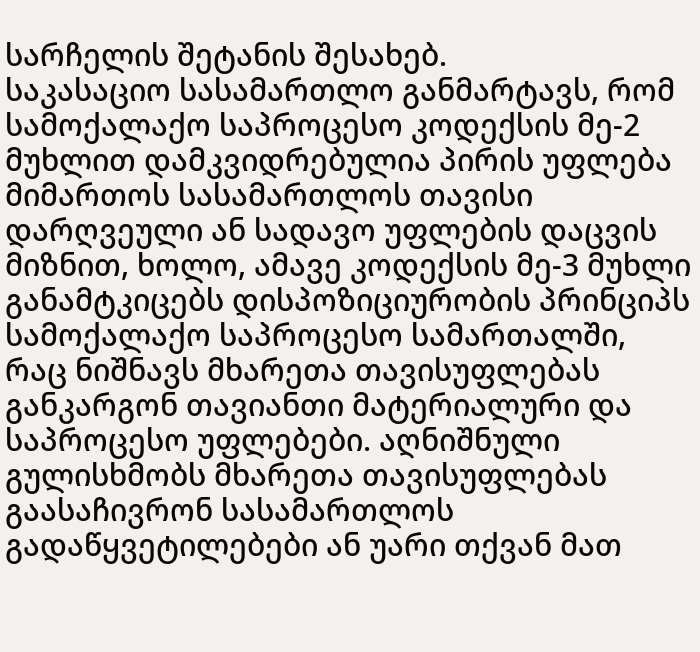სარჩელის შეტანის შესახებ.
საკასაციო სასამართლო განმარტავს, რომ სამოქალაქო საპროცესო კოდექსის მე-2 მუხლით დამკვიდრებულია პირის უფლება მიმართოს სასამართლოს თავისი დარღვეული ან სადავო უფლების დაცვის მიზნით, ხოლო, ამავე კოდექსის მე-3 მუხლი განამტკიცებს დისპოზიციურობის პრინციპს სამოქალაქო საპროცესო სამართალში, რაც ნიშნავს მხარეთა თავისუფლებას განკარგონ თავიანთი მატერიალური და საპროცესო უფლებები. აღნიშნული გულისხმობს მხარეთა თავისუფლებას გაასაჩივრონ სასამართლოს გადაწყვეტილებები ან უარი თქვან მათ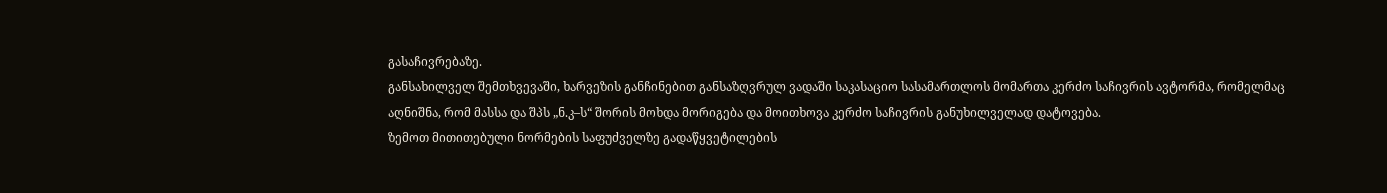გასაჩივრებაზე.
განსახილველ შემთხვევაში, ხარვეზის განჩინებით განსაზღვრულ ვადაში საკასაციო სასამართლოს მომართა კერძო საჩივრის ავტორმა, რომელმაც აღნიშნა, რომ მასსა და შპს „ნ.კ–ს“ შორის მოხდა მორიგება და მოითხოვა კერძო საჩივრის განუხილველად დატოვება.
ზემოთ მითითებული ნორმების საფუძველზე გადაწყვეტილების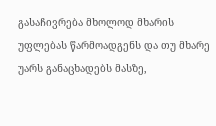გასაჩივრება მხოლოდ მხარის უფლებას წარმოადგენს და თუ მხარე უარს განაცხადებს მასზე,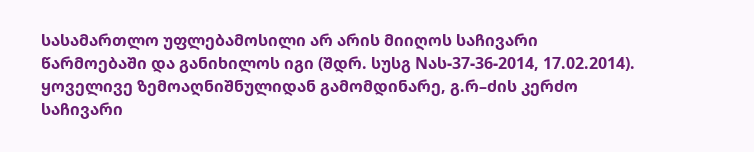სასამართლო უფლებამოსილი არ არის მიიღოს საჩივარი წარმოებაში და განიხილოს იგი (შდრ. სუსგ Nას-37-36-2014, 17.02.2014).
ყოველივე ზემოაღნიშნულიდან გამომდინარე, გ.რ–ძის კერძო საჩივარი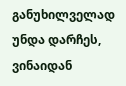განუხილველად უნდა დარჩეს, ვინაიდან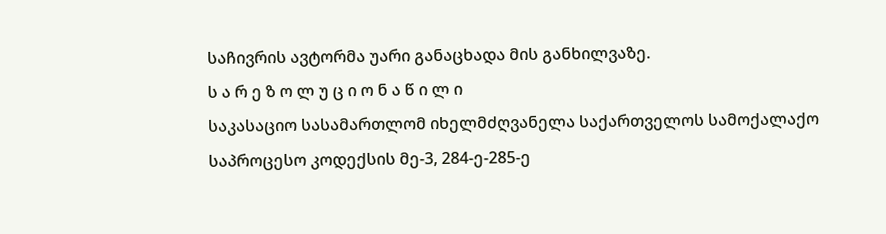საჩივრის ავტორმა უარი განაცხადა მის განხილვაზე.
ს ა რ ე ზ ო ლ უ ც ი ო ნ ა წ ი ლ ი
საკასაციო სასამართლომ იხელმძღვანელა საქართველოს სამოქალაქო საპროცესო კოდექსის მე-3, 284-ე-285-ე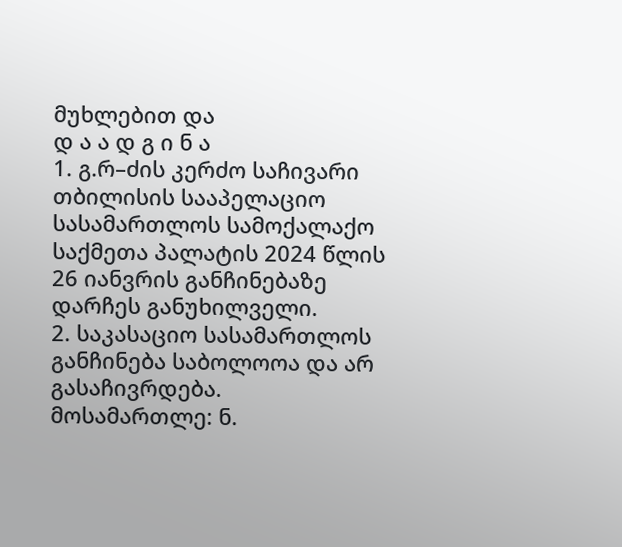მუხლებით და
დ ა ა დ გ ი ნ ა
1. გ.რ–ძის კერძო საჩივარი თბილისის სააპელაციო სასამართლოს სამოქალაქო საქმეთა პალატის 2024 წლის 26 იანვრის განჩინებაზე დარჩეს განუხილველი.
2. საკასაციო სასამართლოს განჩინება საბოლოოა და არ გასაჩივრდება.
მოსამართლე: ნ.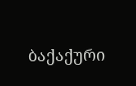ბაქაქური